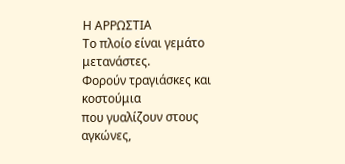Η ΑΡΡΩΣΤΙΑ
Το πλοίο είναι γεμάτο μετανάστες.
Φορούν τραγιάσκες και κοστούμια
που γυαλίζουν στους αγκώνες,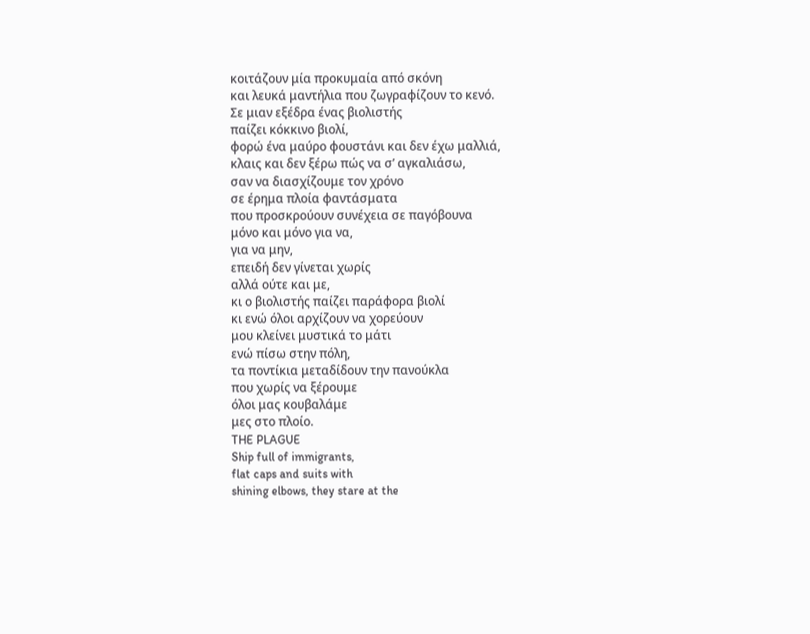κοιτάζουν μία προκυμαία από σκόνη
και λευκά μαντήλια που ζωγραφίζουν το κενό.
Σε μιαν εξέδρα ένας βιολιστής
παίζει κόκκινο βιολί,
φορώ ένα μαύρο φουστάνι και δεν έχω μαλλιά,
κλαις και δεν ξέρω πώς να σ’ αγκαλιάσω,
σαν να διασχίζουμε τον χρόνο
σε έρημα πλοία φαντάσματα
που προσκρούουν συνέχεια σε παγόβουνα
μόνο και μόνο για να,
για να μην,
επειδή δεν γίνεται χωρίς
αλλά ούτε και με,
κι ο βιολιστής παίζει παράφορα βιολί
κι ενώ όλοι αρχίζουν να χορεύουν
μου κλείνει μυστικά το μάτι
ενώ πίσω στην πόλη,
τα ποντίκια μεταδίδουν την πανούκλα
που χωρίς να ξέρουμε
όλοι μας κουβαλάμε
μες στο πλοίο.
THE PLAGUE
Ship full of immigrants,
flat caps and suits with
shining elbows, they stare at the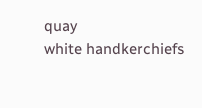quay
white handkerchiefs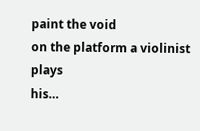paint the void
on the platform a violinist plays
his…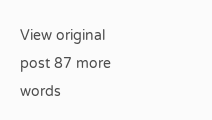View original post 87 more words